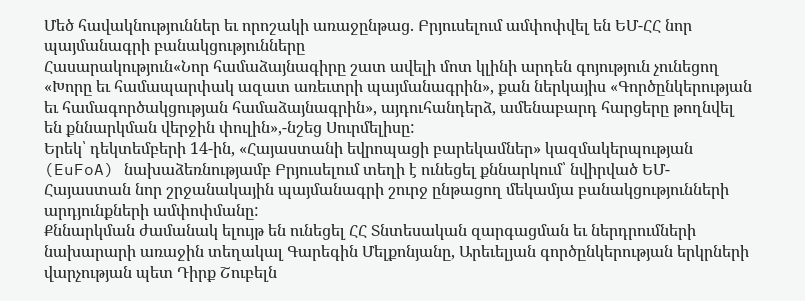Մեծ հավակնություններ եւ որոշակի առաջընթաց. Բրյուսելում ամփոփվել են ԵՄ-ՀՀ նոր պայմանագրի բանակցությունները
Հասարակություն«Նոր համաձայնագիրը շատ ավելի մոտ կլինի արդեն գոյություն չունեցող «Խորը եւ համապարփակ ազատ առեւտրի պայմանագրին», քան ներկայիս «Գործընկերության եւ համագործակցության համաձայնագրին», այդուհանդերձ, ամենաբարդ հարցերը թողնվել են քննարկման վերջին փուլին»,-նշեց Սուրմելիսը:
Երեկ՝ դեկտեմբերի 14-ին, «Հայաստանի եվրոպացի բարեկամներ» կազմակերպության (EuFoA) նախաձեռնությամբ Բրյուսելում տեղի է ունեցել քննարկում՝ նվիրված ԵՄ-Հայաստան նոր շրջանակային պայմանագրի շուրջ ընթացող մեկամյա բանակցությունների արդյունքների ամփոփմանը:
Քննարկման ժամանակ ելույթ են ունեցել ՀՀ Տնտեսական զարգացման եւ ներդրումների նախարարի առաջին տեղակալ Գարեգին Մելքոնյանը, Արեւելյան գործընկերության երկրների վարչության պետ Դիրք Շուբելն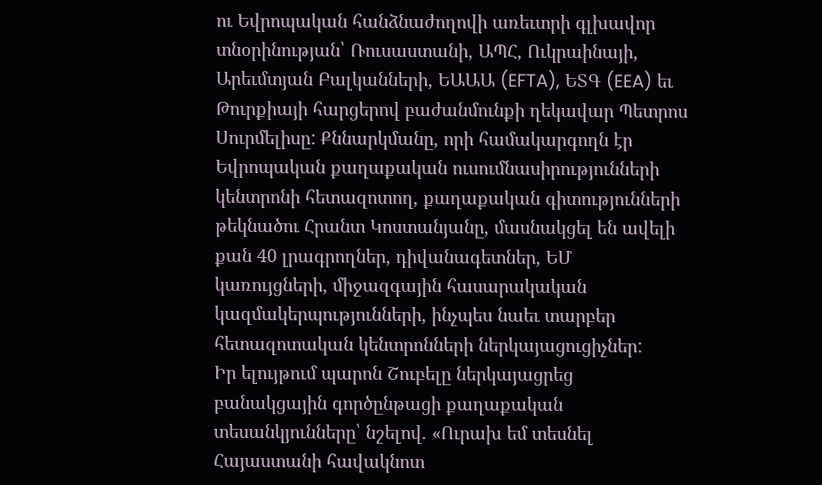ու Եվրոպական հանձնաժողովի առեւտրի գլխավոր տնօրինության՝ Ռուսաստանի, ԱՊՀ, Ուկրաինայի, Արեւմտյան Բալկանների, ԵԱԱԱ (EFTA), ԵՏԳ (EEA) եւ Թուրքիայի հարցերով բաժանմունքի ղեկավար Պետրոս Սուրմելիսը: Քննարկմանը, որի համակարգողն էր Եվրոպական քաղաքական ուսումնասիրությունների կենտրոնի հետազոտող, քաղաքական գիտությունների թեկնածու Հրանտ Կոստանյանը, մասնակցել են ավելի քան 40 լրագրողներ, դիվանագետներ, ԵՄ կառույցների, միջազգային հասարակական կազմակերպությունների, ինչպես նաեւ տարբեր հետազոտական կենտրոնների ներկայացուցիչներ:
Իր ելույթում պարոն Շուբելը ներկայացրեց բանակցային գործընթացի քաղաքական տեսանկյունները՝ նշելով. «Ուրախ եմ տեսնել Հայաստանի հավակնոտ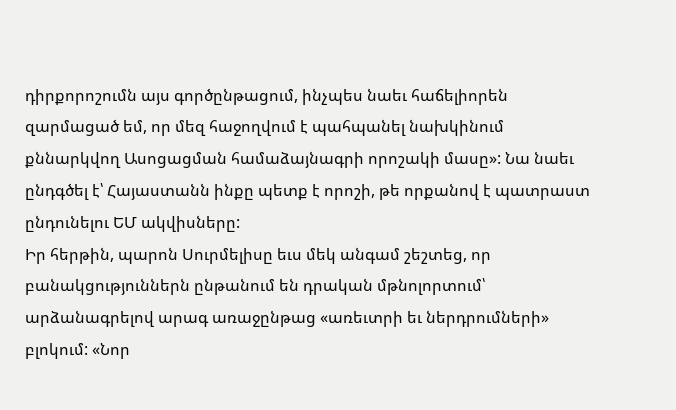դիրքորոշումն այս գործընթացում, ինչպես նաեւ հաճելիորեն զարմացած եմ, որ մեզ հաջողվում է պահպանել նախկինում քննարկվող Ասոցացման համաձայնագրի որոշակի մասը»: Նա նաեւ ընդգծել է՝ Հայաստանն ինքը պետք է որոշի, թե որքանով է պատրաստ ընդունելու ԵՄ ակվիսները:
Իր հերթին, պարոն Սուրմելիսը եւս մեկ անգամ շեշտեց, որ բանակցություններն ընթանում են դրական մթնոլորտում՝ արձանագրելով արագ առաջընթաց «առեւտրի եւ ներդրումների» բլոկում: «Նոր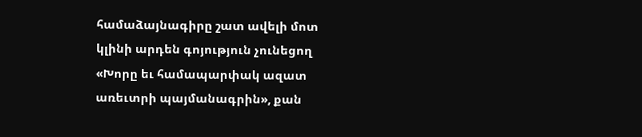համաձայնագիրը շատ ավելի մոտ կլինի արդեն գոյություն չունեցող «Խորը եւ համապարփակ ազատ առեւտրի պայմանագրին», քան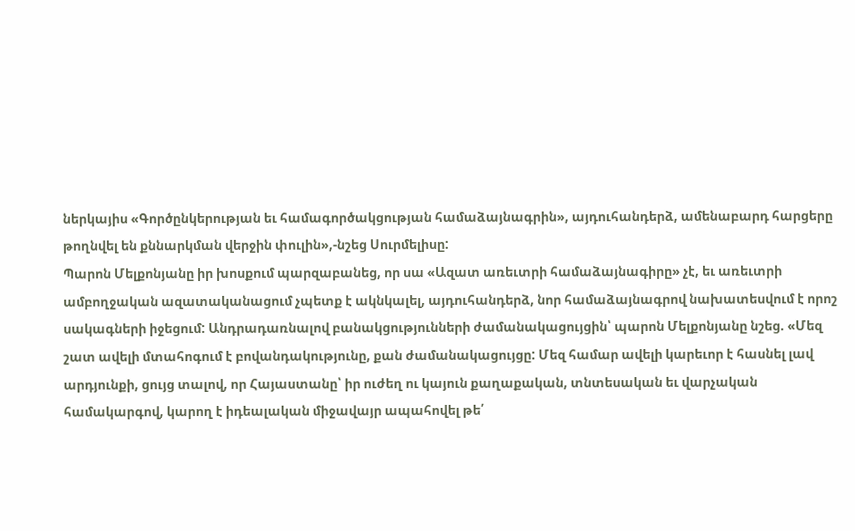ներկայիս «Գործընկերության եւ համագործակցության համաձայնագրին», այդուհանդերձ, ամենաբարդ հարցերը թողնվել են քննարկման վերջին փուլին»,-նշեց Սուրմելիսը:
Պարոն Մելքոնյանը իր խոսքում պարզաբանեց, որ սա «Ազատ առեւտրի համաձայնագիրը» չէ, եւ առեւտրի ամբողջական ազատականացում չպետք է ակնկալել, այդուհանդերձ, նոր համաձայնագրով նախատեսվում է որոշ սակագների իջեցում: Անդրադառնալով բանակցությունների ժամանակացույցին՝ պարոն Մելքոնյանը նշեց. «Մեզ շատ ավելի մտահոգում է բովանդակությունը, քան ժամանակացույցը: Մեզ համար ավելի կարեւոր է հասնել լավ արդյունքի, ցույց տալով, որ Հայաստանը՝ իր ուժեղ ու կայուն քաղաքական, տնտեսական եւ վարչական համակարգով, կարող է իդեալական միջավայր ապահովել թե՛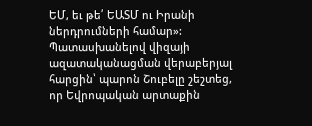ԵՄ, եւ թե՛ ԵԱՏՄ ու Իրանի ներդրումների համար»:
Պատասխանելով վիզայի ազատականացման վերաբերյալ հարցին՝ պարոն Շուբելը շեշտեց, որ Եվրոպական արտաքին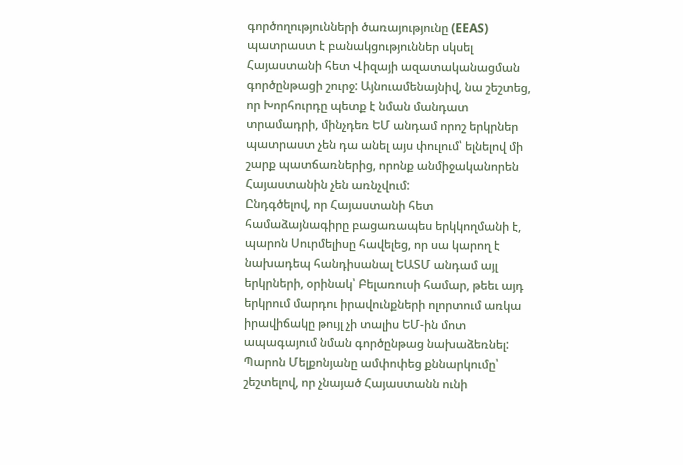գործողությունների ծառայությունը (EEAS) պատրաստ է բանակցություններ սկսել Հայաստանի հետ Վիզայի ազատականացման գործընթացի շուրջ: Այնուամենայնիվ, նա շեշտեց, որ Խորհուրդը պետք է նման մանդատ տրամադրի, մինչդեռ ԵՄ անդամ որոշ երկրներ պատրաստ չեն դա անել այս փուլում՝ ելնելով մի շարք պատճառներից, որոնք անմիջականորեն Հայաստանին չեն առնչվում:
Ընդգծելով, որ Հայաստանի հետ համաձայնագիրը բացառապես երկկողմանի է, պարոն Սուրմելիսը հավելեց, որ սա կարող է նախադեպ հանդիսանալ ԵԱՏՄ անդամ այլ երկրների, օրինակ՝ Բելառուսի համար, թեեւ այդ երկրում մարդու իրավունքների ոլորտում առկա իրավիճակը թույլ չի տալիս ԵՄ-ին մոտ ապագայում նման գործընթաց նախաձեռնել:
Պարոն Մելքոնյանը ամփոփեց քննարկումը՝ շեշտելով, որ չնայած Հայաստանն ունի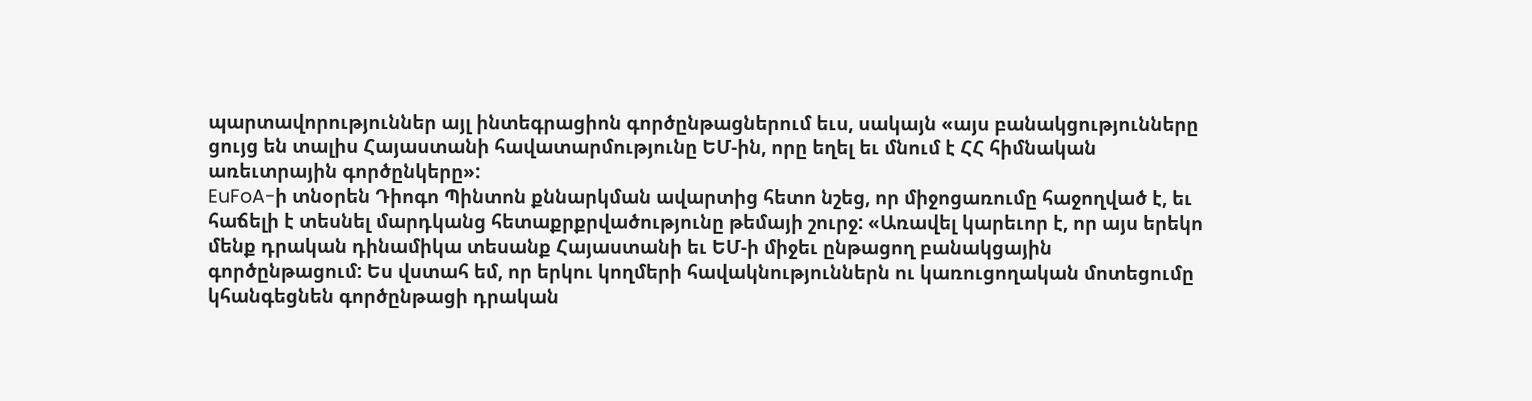պարտավորություններ այլ ինտեգրացիոն գործընթացներում եւս, սակայն «այս բանակցությունները ցույց են տալիս Հայաստանի հավատարմությունը ԵՄ-ին, որը եղել եւ մնում է ՀՀ հիմնական առեւտրային գործընկերը»:
EuFoA-ի տնօրեն Դիոգո Պինտոն քննարկման ավարտից հետո նշեց, որ միջոցառումը հաջողված է, եւ հաճելի է տեսնել մարդկանց հետաքրքրվածությունը թեմայի շուրջ: «Առավել կարեւոր է, որ այս երեկո մենք դրական դինամիկա տեսանք Հայաստանի եւ ԵՄ-ի միջեւ ընթացող բանակցային գործընթացում: Ես վստահ եմ, որ երկու կողմերի հավակնություններն ու կառուցողական մոտեցումը կհանգեցնեն գործընթացի դրական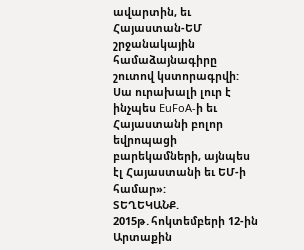ավարտին, եւ Հայաստան-ԵՄ շրջանակային համաձայնագիրը շուտով կստորագրվի: Սա ուրախալի լուր է ինչպես EuFoA-ի եւ Հայաստանի բոլոր եվրոպացի բարեկամների, այնպես էլ Հայաստանի եւ ԵՄ-ի համար»:
ՏԵՂԵԿԱՆՔ. 2015թ․հոկտեմբերի 12-ին Արտաքին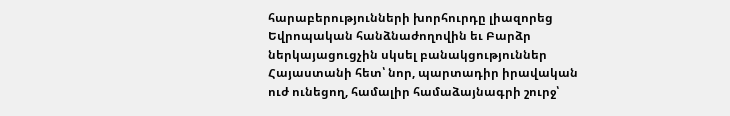հարաբերությունների խորհուրդը լիազորեց Եվրոպական հանձնաժողովին եւ Բարձր ներկայացուցչին սկսել բանակցություններ Հայաստանի հետ՝ նոր, պարտադիր իրավական ուժ ունեցող, համալիր համաձայնագրի շուրջ՝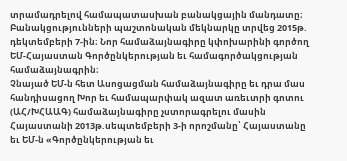տրամադրելով համապատասխան բանակցային մանդատը։ Բանակցությունների պաշտոնական մեկնարկը տրվեց 2015թ. դեկտեմբերի 7-ին։ Նոր համաձայնագիրը կփոխարինի գործող ԵՄ-Հայաստան Գործընկերության եւ համագործակցության համաձայնագրին։
Չնայած ԵՄ-ն հետ Ասոցացման համաձայնագիրը եւ դրա մաս հանդիսացող Խոր եւ համապարփակ ազատ առեւտրի գոտու (ԱՀ/ԽՀԱԱԳ) համաձայնագիրը չստորագրելու մասին Հայաստանի 2013թ.սեպտեմբերի 3-ի որոշմանը՝ Հայաստանը եւ ԵՄ-ն «Գործընկերության եւ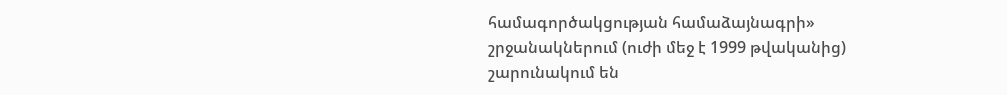համագործակցության համաձայնագրի» շրջանակներում (ուժի մեջ է 1999 թվականից) շարունակում են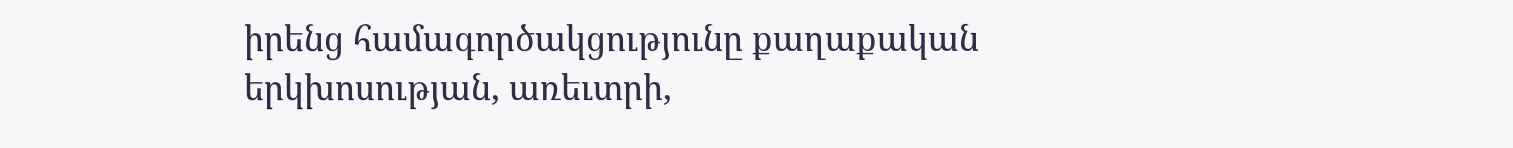իրենց համագործակցությունը քաղաքական երկխոսության, առեւտրի,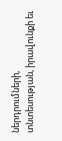ներդրումների, տնտեսության, իրավունքի եւ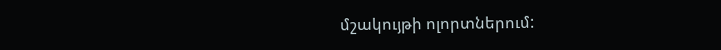մշակույթի ոլորտներում: